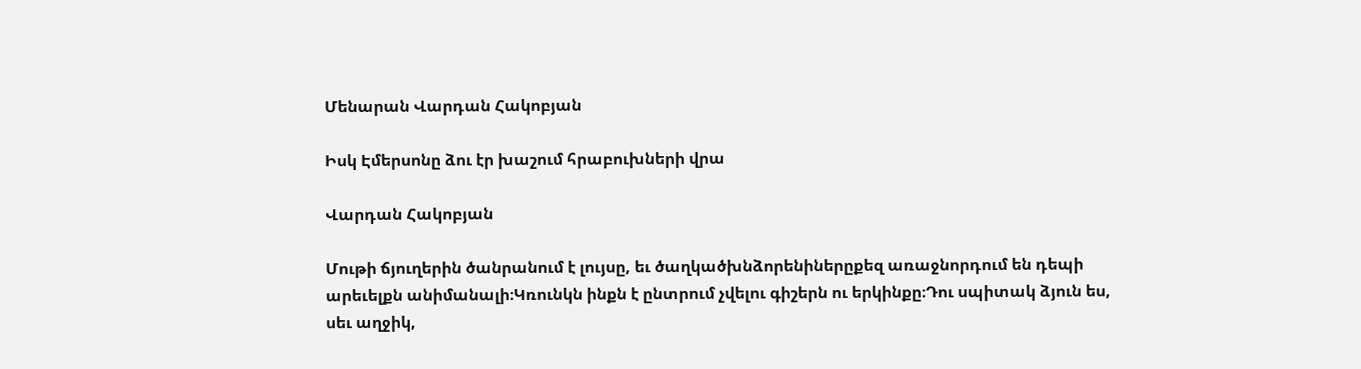Մենարան Վարդան Հակոբյան

Իսկ Էմերսոնը ձու էր խաշում հրաբուխների վրա

Վարդան Հակոբյան

Մութի ճյուղերին ծանրանում է լույսը, եւ ծաղկածխնձորենիներըքեզ առաջնորդում են դեպի արեւելքն անիմանալի։Կռունկն ինքն է ընտրում չվելու գիշերն ու երկինքը։Դու սպիտակ ձյուն ես, սեւ աղջիկ,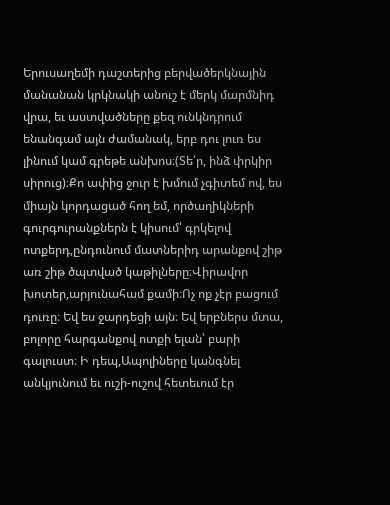Երուսաղեմի դաշտերից բերվածերկնային մանանան կրկնակի անուշ է մերկ մարմնիդ վրա, եւ աստվածները քեզ ունկնդրում ենանգամ այն ժամանակ, երբ դու լուռ ես լինում կամ գրեթե անխոս։(Տե՛ր, ինձ փրկիր սիրուց)։Քո ափից ջուր է խմում չգիտեմ ով, ես միայն կորդացած հող եմ, ործաղիկների գուրգուրանքներն է կիսում՝ գրկելով ոտքերդ,ընդունում մատներիդ արանքով շիթ առ շիթ ծպտված կաթիլները։Վիրավոր խոտեր,արյունահամ քամի։Ոչ ոք չէր բացում դուռը։ Եվ ես ջարդեցի այն։ Եվ երբներս մտա, բոլորը հարգանքով ոտքի ելան՝ բարի գալուստ։ Ի դեպ,Ապոլիները կանգնել անկյունում եւ ուշի-ուշով հետեւում էր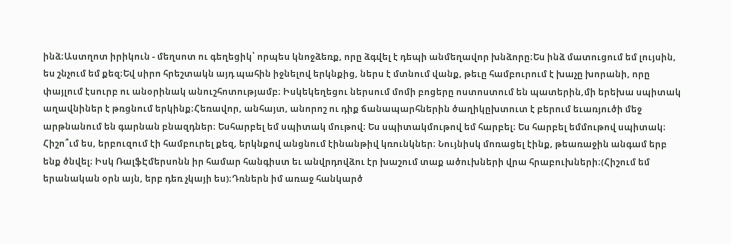ինձ։Աստղոտ իրիկուն - մեղսոտ ու գեղեցիկ՝ որպես կնոջձեռք, որը ձգվել է դեպի անմեղավոր խնձորը։Ես ինձ մատուցում եմ լույսին, ես շնչում եմ քեզ։Եվ սիրո հրեշտակն այդ պահին իջնելով երկնքից, ներս է մտնում վանք, թեւը համբուրում է խաչը խորանի, որը փայլում էսուրբ ու անօրինակ անուշհոտությամբ։ Իսկեկեղեցու ներսում մոմի բոցերը ոստոստում են պատերին,մի երեխա սպիտակ աղավնիներ է թռցնում երկինք։Հեռավոր, անհայտ, անորոշ ու դիք ճանապարհներին ծաղիկըխտուտ է բերում եւառյուծի մեջ արթնանում են գարնան բնազդներ։ Եսհարբել եմ սպիտակ մութով։ Ես սպիտակմութով եմ հարբել։ Ես հարբել եմմութով սպիտակ։ Հիշո՞ւմ ես, երբուզում էի համբուրել քեզ, երկնքով անցնում էինանթիվ կռունկներ։ Նույնիսկ մոռացել էինք, թեառաջին անգամ երբ ենք ծնվել։ Իսկ ՌալֆԷմերսոնն իր համար հանգիստ եւ անվրդովձու էր խաշում տաք ածուխների վրա հրաբուխների։(Հիշում եմ երանական օրն այն, երբ դեռ չկայի ես)։Դռներն իմ առաջ հանկարծ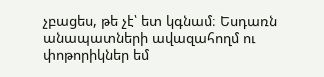չբացես, թե չէ՝ ետ կգնամ։ Եսդառն անապատների ավազահողմ ու փոթորիկներ եմ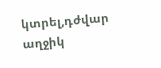կտրել,դժվար աղջիկ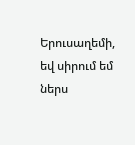Երուսաղեմի, եվ սիրում եմ ներս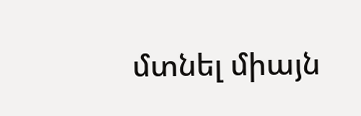մտնել միայն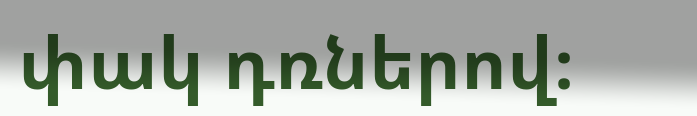փակ դռներով։